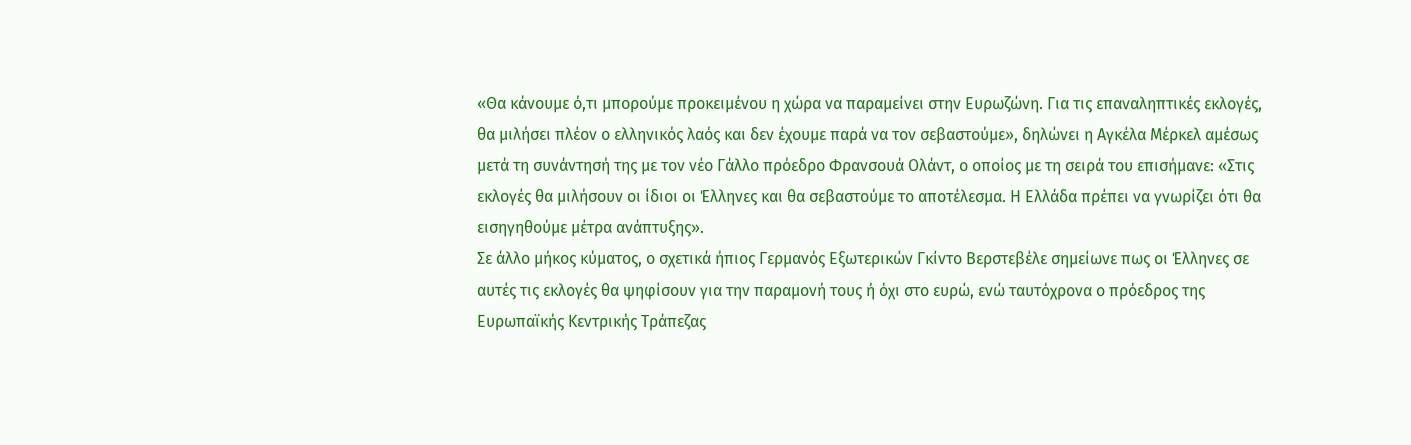«Θα κάνουμε ό,τι μπορούμε προκειμένου η χώρα να παραμείνει στην Ευρωζώνη. Για τις επαναληπτικές εκλογές, θα μιλήσει πλέον ο ελληνικός λαός και δεν έχουμε παρά να τον σεβαστούμε», δηλώνει η Αγκέλα Μέρκελ αμέσως μετά τη συνάντησή της με τον νέο Γάλλο πρόεδρο Φρανσουά Ολάντ, ο οποίος με τη σειρά του επισήμανε: «Στις εκλογές θα μιλήσουν οι ίδιοι οι Έλληνες και θα σεβαστούμε το αποτέλεσμα. Η Ελλάδα πρέπει να γνωρίζει ότι θα εισηγηθούμε μέτρα ανάπτυξης».
Σε άλλο μήκος κύματος, ο σχετικά ήπιος Γερμανός Εξωτερικών Γκίντο Βερστεβέλε σημείωνε πως οι Έλληνες σε αυτές τις εκλογές θα ψηφίσουν για την παραμονή τους ή όχι στο ευρώ, ενώ ταυτόχρονα ο πρόεδρος της Ευρωπαϊκής Κεντρικής Τράπεζας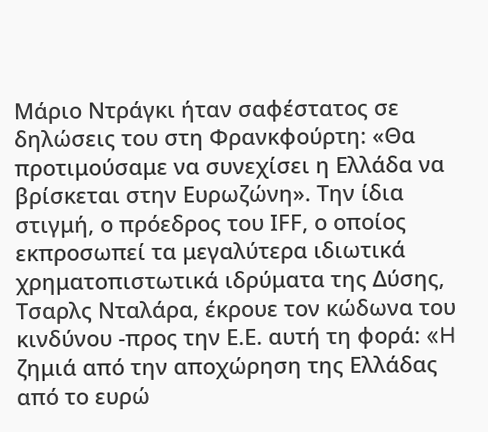Μάριο Ντράγκι ήταν σαφέστατος σε δηλώσεις του στη Φρανκφούρτη: «Θα προτιμούσαμε να συνεχίσει η Ελλάδα να βρίσκεται στην Ευρωζώνη». Την ίδια στιγμή, ο πρόεδρος του ΙFF, ο οποίος εκπροσωπεί τα μεγαλύτερα ιδιωτικά χρηματοπιστωτικά ιδρύματα της Δύσης, Τσαρλς Νταλάρα, έκρουε τον κώδωνα του κινδύνου -προς την Ε.Ε. αυτή τη φορά: «H ζημιά από την αποχώρηση της Ελλάδας από το ευρώ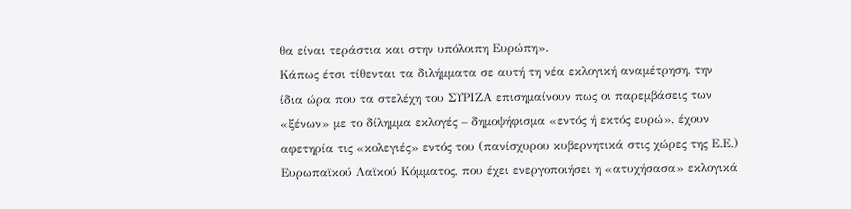θα είναι τεράστια και στην υπόλοιπη Ευρώπη».
Κάπως έτσι τίθενται τα διλήμματα σε αυτή τη νέα εκλογική αναμέτρηση, την ίδια ώρα που τα στελέχη του ΣΥΡΙΖΑ επισημαίνουν πως οι παρεμβάσεις των «ξένων» με το δίλημμα εκλογές – δημοψήφισμα «εντός ή εκτός ευρώ», έχουν αφετηρία τις «κολεγιές» εντός του (πανίσχυρου κυβερνητικά στις χώρες της Ε.Ε.) Ευρωπαϊκού Λαϊκού Κόμματος, που έχει ενεργοποιήσει η «ατυχήσασα» εκλογικά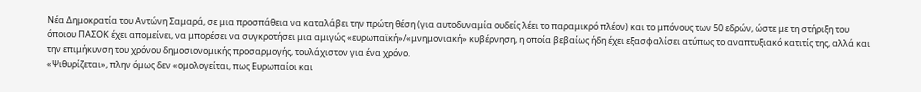Νέα Δημοκρατία του Αντώνη Σαμαρά, σε μια προσπάθεια να καταλάβει την πρώτη θέση (για αυτοδυναμία ουδείς λέει το παραμικρό πλέον) και το μπόνους των 50 εδρών, ώστε με τη στήριξη του όποιου ΠΑΣΟΚ έχει απομείνει, να μπορέσει να συγκροτήσει μια αμιγώς «ευρωπαϊκή»/«μνημονιακή» κυβέρνηση, η οποία βεβαίως ήδη έχει εξασφαλίσει ατύπως το αναπτυξιακό κατιτίς της, αλλά και την επιμήκυνση του χρόνου δημοσιονομικής προσαρμογής, τουλάχιστον για ένα χρόνο.
«Ψιθυρίζεται», πλην όμως δεν «ομολογείται, πως Ευρωπαίοι και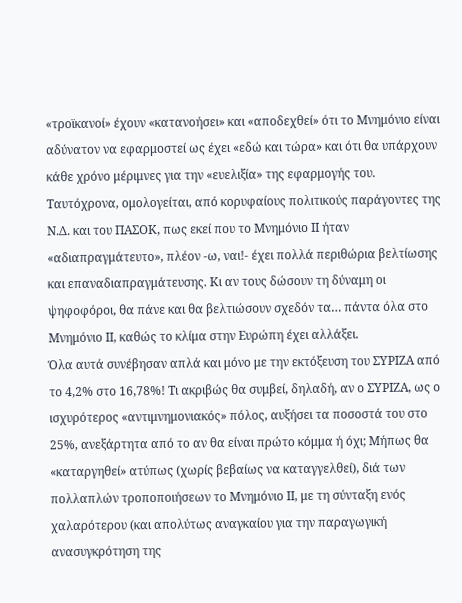«τροϊκανοί» έχουν «κατανοήσει» και «αποδεχθεί» ότι το Μνημόνιο είναι αδύνατον να εφαρμοστεί ως έχει «εδώ και τώρα» και ότι θα υπάρχουν κάθε χρόνο μέριμνες για την «ευελιξία» της εφαρμογής του. Ταυτόχρονα, ομολογείται, από κορυφαίους πολιτικούς παράγοντες της Ν.Δ. και του ΠΑΣΟΚ, πως εκεί που το Μνημόνιο ΙΙ ήταν «αδιαπραγμάτευτο», πλέον -ω, ναι!- έχει πολλά περιθώρια βελτίωσης και επαναδιαπραγμάτευσης. Κι αν τους δώσουν τη δύναμη οι ψηφοφόροι, θα πάνε και θα βελτιώσουν σχεδόν τα… πάντα όλα στο Μνημόνιο ΙΙ, καθώς το κλίμα στην Ευρώπη έχει αλλάξει.
Όλα αυτά συνέβησαν απλά και μόνο με την εκτόξευση του ΣΥΡΙΖΑ από το 4,2% στο 16,78%! Τι ακριβώς θα συμβεί, δηλαδή, αν ο ΣΥΡΙΖΑ, ως ο ισχυρότερος «αντιμνημονιακός» πόλος, αυξήσει τα ποσοστά του στο 25%, ανεξάρτητα από το αν θα είναι πρώτο κόμμα ή όχι; Μήπως θα «καταργηθεί» ατύπως (χωρίς βεβαίως να καταγγελθεί), διά των πολλαπλών τροποποιήσεων το Μνημόνιο ΙΙ, με τη σύνταξη ενός χαλαρότερου (και απολύτως αναγκαίου για την παραγωγική ανασυγκρότηση της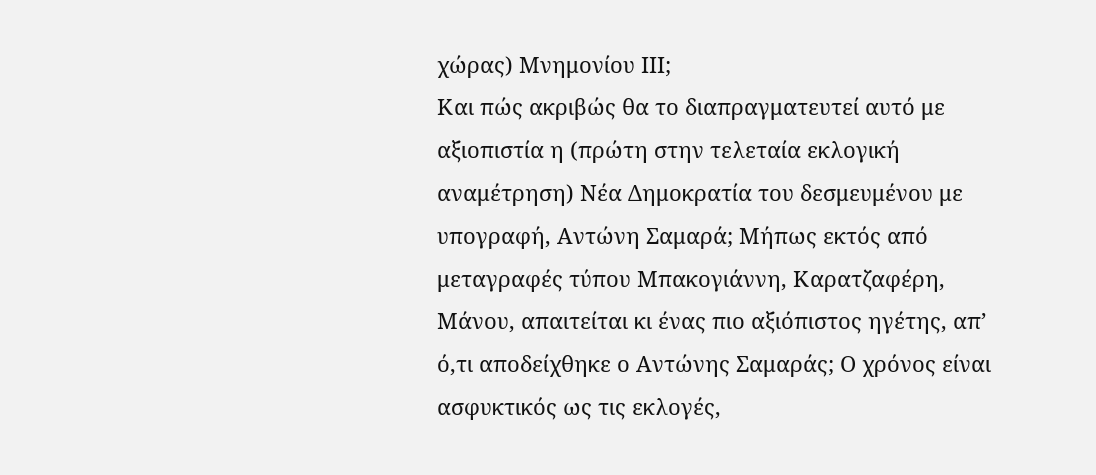χώρας) Μνημονίου ΙΙΙ;
Και πώς ακριβώς θα το διαπραγματευτεί αυτό με αξιοπιστία η (πρώτη στην τελεταία εκλογική αναμέτρηση) Νέα Δημοκρατία του δεσμευμένου με υπογραφή, Αντώνη Σαμαρά; Μήπως εκτός από μεταγραφές τύπου Μπακογιάννη, Καρατζαφέρη, Μάνου, απαιτείται κι ένας πιο αξιόπιστος ηγέτης, απ’ ό,τι αποδείχθηκε ο Αντώνης Σαμαράς; Ο χρόνος είναι ασφυκτικός ως τις εκλογές,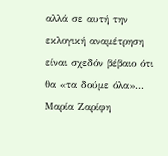αλλά σε αυτή την εκλογική αναμέτρηση είναι σχεδόν βέβαιο ότι θα «τα δούμε όλα»…
Μαρία Ζαρίφη